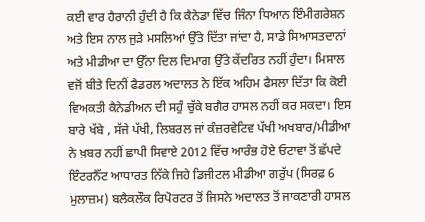ਕਈ ਵਾਰ ਹੈਰਾਨੀ ਹੁੰਦੀ ਹੈ ਕਿ ਕੈਨੇਡਾ ਵਿੱਚ ਜਿੰਨਾ ਧਿਆਨ ਇੰਮੀਗਰੇਸ਼ਨ ਅਤੇ ਇਸ ਨਾਲ ਜੁੜੇ ਮਸਲਿਆਂ ਉੱਤੇ ਦਿੱਤਾ ਜਾਂਦਾ ਹੈ, ਸਾਡੇ ਸਿਆਸਤਦਾਨਾਂ ਅਤੇ ਮੀਡੀਆ ਦਾ ਉੱਨਾ ਦਿਲ ਦਿਮਾਗ ਉੱਤੇ ਕੇਂਦਰਿਤ ਨਹੀਂ ਹੁੰਦਾ। ਮਿਸਾਲ ਵਜੋਂ ਬੀਤੇ ਦਿਨੀਂ ਫੈਡਰਲ ਅਦਾਲਤ ਨੇ ਇੱਕ ਅਹਿਮ ਫੈਸਲਾ ਦਿੱਤਾ ਕਿ ਕੋਈ ਵਿਅਕਤੀ ਕੈਨੇਡੀਅਨ ਦੀ ਸਹੁੰ ਚੁੱਕੇ ਬਗੈਰ ਹਾਸਲ ਨਹੀਂ ਕਰ ਸਕਦਾ। ਇਸ ਬਾਰੇ ਖੱਬੇ , ਸੱਜੇ ਪੱਖੀ, ਲਿਬਰਲ ਜਾਂ ਕੰਜ਼ਰਵੇਟਿਵ ਪੱਖੀ ਅਖਬਾਰ/ਮੀਡੀਆ ਨੇ ਖ਼ਬਰ ਨਹੀਂ ਛਾਪੀ ਸਿਵਾਏ 2012 ਵਿੱਚ ਆਰੰਭ ਹੋਏ ਓਟਾਵਾ ਤੋਂ ਛੱਪਦੇ ਇੰਟਰਨੈੱਟ ਆਧਾਰਤ ਨਿੱਕੇ ਜਿਹੇ ਡਿਜੀਟਲ ਮੀਡੀਆ ਗਰੁੱਪ (ਸਿਰਫ਼ 6 ਮੁਲਾਜ਼ਮ) ਬਲੈਕਲੌਕ ਰਿਪੋਰਟਰ ਤੋਂ ਜਿਸਨੇ ਅਦਾਲਤ ਤੋਂ ਜਾਕਣਾਰੀ ਹਾਸਲ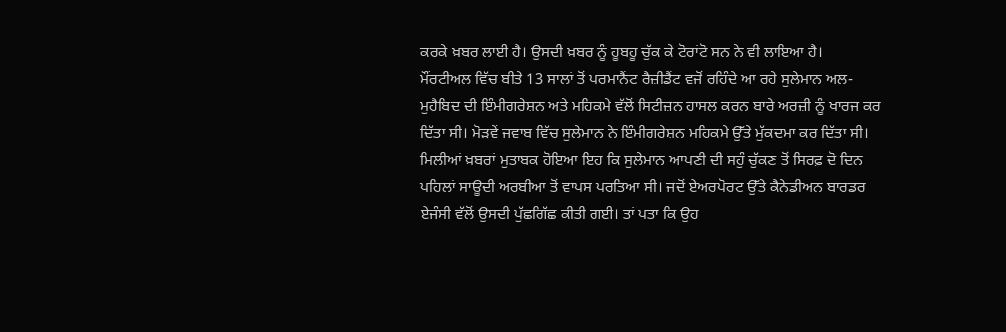ਕਰਕੇ ਖ਼ਬਰ ਲਾਈ ਹੈ। ਉਸਦੀ ਖ਼ਬਰ ਨੂੰ ਹੂਬਹੂ ਚੁੱਕ ਕੇ ਟੋਰਾਂਟੋ ਸਨ ਨੇ ਵੀ ਲਾਇਆ ਹੈ।
ਮੌਂਰਟੀਅਲ ਵਿੱਚ ਬੀਤੇ 13 ਸਾਲਾਂ ਤੋਂ ਪਰਮਾਨੈਂਟ ਰੈਜ਼ੀਡੈਂਟ ਵਜੋਂ ਰਹਿੰਦੇ ਆ ਰਹੇ ਸੁਲੇਮਾਨ ਅਲ-ਮੁਹੈਬਿਦ ਦੀ ਇੰਮੀਗਰੇਸ਼ਨ ਅਤੇ ਮਹਿਕਮੇ ਵੱਲੋਂ ਸਿਟੀਜ਼ਨ ਹਾਸਲ ਕਰਨ ਬਾਰੇ ਅਰਜ਼ੀ ਨੂੰ ਖਾਰਜ ਕਰ ਦਿੱਤਾ ਸੀ। ਮੋੜਵੇਂ ਜਵਾਬ ਵਿੱਚ ਸੁਲੇਮਾਨ ਨੇ ਇੰਮੀਗਰੇਸ਼ਨ ਮਹਿਕਮੇ ਉੱਤੇ ਮੁੱਕਦਮਾ ਕਰ ਦਿੱਤਾ ਸੀ। ਮਿਲੀਆਂ ਖ਼ਬਰਾਂ ਮੁਤਾਬਕ ਹੋਇਆ ਇਹ ਕਿ ਸੁਲੇਮਾਨ ਆਪਣੀ ਦੀ ਸਹੁੰ ਚੁੱਕਣ ਤੋਂ ਸਿਰਫ਼ ਦੋ ਦਿਨ ਪਹਿਲਾਂ ਸਾਊਦੀ ਅਰਬੀਆ ਤੋਂ ਵਾਪਸ ਪਰਤਿਆ ਸੀ। ਜਦੋਂ ਏਅਰਪੋਰਟ ਉੱਤੇ ਕੈਨੇਡੀਅਨ ਬਾਰਡਰ ਏਜੰਸੀ ਵੱਲੋਂ ਉਸਦੀ ਪੁੱਛਗਿੱਛ ਕੀਤੀ ਗਈ। ਤਾਂ ਪਤਾ ਕਿ ਉਹ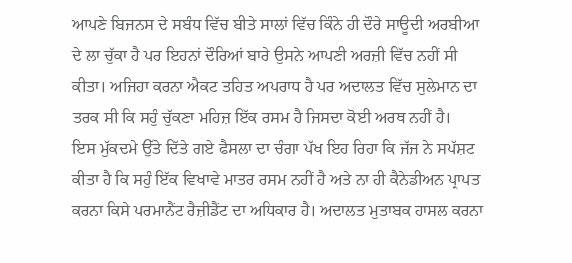ਆਪਣੇ ਬਿਜਨਸ ਦੇ ਸਬੰਧ ਵਿੱਚ ਬੀਤੇ ਸਾਲਾਂ ਵਿੱਚ ਕਿੰਨੇ ਹੀ ਦੌਰੇ ਸਾਊਦੀ ਅਰਬੀਆ ਦੇ ਲਾ ਚੁੱਕਾ ਹੈ ਪਰ ਇਹਨਾਂ ਦੌਰਿਆਂ ਬਾਰੇ ਉਸਨੇ ਆਪਣੀ ਅਰਜ਼ੀ ਵਿੱਚ ਨਹੀਂ ਸੀ ਕੀਤਾ। ਅਜਿਹਾ ਕਰਨਾ ਐਕਟ ਤਹਿਤ ਅਪਰਾਧ ਹੈ ਪਰ ਅਦਾਲਤ ਵਿੱਚ ਸੁਲੇਮਾਨ ਦਾ ਤਰਕ ਸੀ ਕਿ ਸਹੁੰ ਚੁੱਕਣਾ ਮਹਿਜ਼ ਇੱਕ ਰਸਮ ਹੈ ਜਿਸਦਾ ਕੋਈ ਅਰਥ ਨਹੀਂ ਹੈ।
ਇਸ ਮੁੱਕਦਮੇ ਉੱਤੇ ਦਿੱਤੇ ਗਏ ਫੈਸਲਾ ਦਾ ਚੰਗਾ ਪੱਖ ਇਹ ਰਿਹਾ ਕਿ ਜੱਜ ਨੇ ਸਪੱਸ਼ਟ ਕੀਤਾ ਹੈ ਕਿ ਸਹੁੰ ਇੱਕ ਵਿਖਾਵੇ ਮਾਤਰ ਰਸਮ ਨਹੀਂ ਹੈ ਅਤੇ ਨਾ ਹੀ ਕੈਨੇਡੀਅਨ ਪ੍ਰਾਪਤ ਕਰਨਾ ਕਿਸੇ ਪਰਮਾਨੈਂਟ ਰੈਜ਼ੀਡੈਂਟ ਦਾ ਅਧਿਕਾਰ ਹੈ। ਅਦਾਲਤ ਮੁਤਾਬਕ ਹਾਸਲ ਕਰਨਾ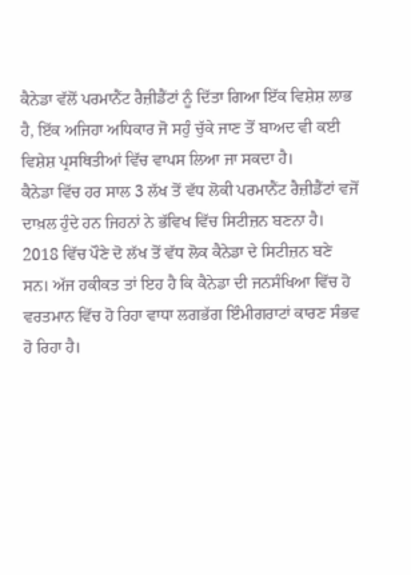ਕੈਨੇਡਾ ਵੱਲੋਂ ਪਰਮਾਨੈਂਟ ਰੈਜ਼ੀਡੈਂਟਾਂ ਨੂੰ ਦਿੱਤਾ ਗਿਆ ਇੱਕ ਵਿਸ਼ੇਸ਼ ਲਾਭ ਹੈ, ਇੱਕ ਅਜਿਹਾ ਅਧਿਕਾਰ ਜੋ ਸਹੁੰ ਚੁੱਕੇ ਜਾਣ ਤੋਂ ਬਾਅਦ ਵੀ ਕਈ ਵਿਸ਼ੇਸ਼ ਪ੍ਰਸਥਿਤੀਆਂ ਵਿੱਚ ਵਾਪਸ ਲਿਆ ਜਾ ਸਕਦਾ ਹੈ।
ਕੈਨੇਡਾ ਵਿੱਚ ਹਰ ਸਾਲ 3 ਲੱਖ ਤੋਂ ਵੱਧ ਲੋਕੀ ਪਰਮਾਨੈਂਟ ਰੈਜ਼ੀਡੈਂਟਾਂ ਵਜੋਂ ਦਾਖ਼ਲ ਹੁੰਦੇ ਹਨ ਜਿਹਨਾਂ ਨੇ ਭੱਵਿਖ ਵਿੱਚ ਸਿਟੀਜ਼ਨ ਬਣਨਾ ਹੈ। 2018 ਵਿੱਚ ਪੌਣੇ ਦੋ ਲੱਖ ਤੋਂ ਵੱਧ ਲੋਕ ਕੈਨੇਡਾ ਦੇ ਸਿਟੀਜ਼ਨ ਬਣੇ ਸਨ। ਅੱਜ ਹਕੀਕਤ ਤਾਂ ਇਹ ਹੈ ਕਿ ਕੈਨੇਡਾ ਦੀ ਜਨਸੰਖਿਆ ਵਿੱਚ ਹੋ ਵਰਤਮਾਨ ਵਿੱਚ ਹੋ ਰਿਹਾ ਵਾਧਾ ਲਗਭੱਗ ਇੰਮੀਗਰਾਟਾਂ ਕਾਰਣ ਸੰਭਵ ਹੋ ਰਿਹਾ ਹੈ।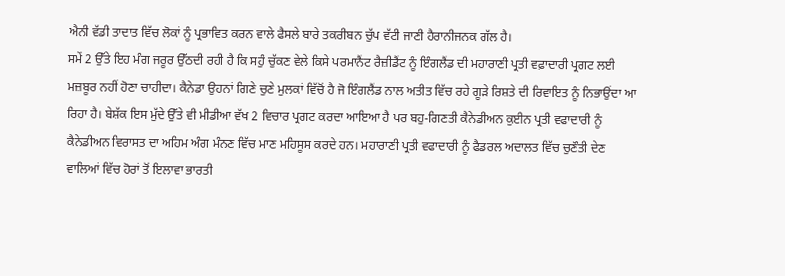ਐਨੀ ਵੱਡੀ ਤਾਦਾਤ ਵਿੱਚ ਲੋਕਾਂ ਨੂੰ ਪ੍ਰਭਾਵਿਤ ਕਰਨ ਵਾਲੇ ਫੈਸਲੇ ਬਾਰੇ ਤਕਰੀਬਨ ਚੁੱਪ ਵੱਟੀ ਜਾਣੀ ਹੈਰਾਨੀਜਨਕ ਗੱਲ ਹੈ।
ਸਮੇਂ 2 ਉੱਤੇ ਇਹ ਮੰਗ ਜਰੂਰ ਉੱਠਦੀ ਰਹੀ ਹੈ ਕਿ ਸਹੁੰ ਚੁੱਕਣ ਵੇਲੇ ਕਿਸੇ ਪਰਮਾਨੈਂਟ ਰੈਜ਼ੀਡੈਂਟ ਨੂੰ ਇੰਗਲੈਂਡ ਦੀ ਮਹਾਰਾਣੀ ਪ੍ਰਤੀ ਵਫ਼ਾਦਾਰੀ ਪ੍ਰਗਟ ਲਈ ਮਜ਼ਬੂਰ ਨਹੀਂ ਹੋਣਾ ਚਾਹੀਦਾ। ਕੈਨੇਡਾ ਉਹਨਾਂ ਗਿਣੇ ਚੁਣੇ ਮੁਲਕਾਂ ਵਿੱਚੋਂ ਹੈ ਜੋ ਇੰਗਲੈਂਡ ਨਾਲ ਅਤੀਤ ਵਿੱਚ ਰਹੇ ਗੂੜੇ ਰਿਸ਼ਤੇ ਦੀ ਰਿਵਾਇਤ ਨੂੰ ਨਿਭਾਉਂਦਾ ਆ ਰਿਹਾ ਹੈ। ਬੇਸ਼ੱਕ ਇਸ ਮੁੱਦੇ ਉੱਤੇ ਵੀ ਮੀਡੀਆ ਵੱਖ 2 ਵਿਚਾਰ ਪ੍ਰਗਟ ਕਰਦਾ ਆਇਆ ਹੈ ਪਰ ਬਹੁ-ਗਿਣਤੀ ਕੈਨੇਡੀਅਨ ਕੁਈਨ ਪ੍ਰਤੀ ਵਫਾਦਾਰੀ ਨੂੰ ਕੈਨੇਡੀਅਨ ਵਿਰਾਸਤ ਦਾ ਅਹਿਮ ਅੰਗ ਮੰਨਣ ਵਿੱਚ ਮਾਣ ਮਹਿਸੂਸ ਕਰਦੇ ਹਨ। ਮਹਾਰਾਣੀ ਪ੍ਰਤੀ ਵਫਾਦਾਰੀ ਨੂੰ ਫੈਡਰਲ ਅਦਾਲਤ ਵਿੱਚ ਚੁਣੌਤੀ ਦੇਣ ਵਾਲਿਆਂ ਵਿੱਚ ਹੋਰਾਂ ਤੋਂ ਇਲਾਵਾ ਭਾਰਤੀ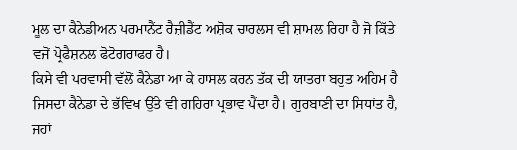ਮੂਲ ਦਾ ਕੈਨੇਡੀਅਨ ਪਰਮਾਨੈਂਟ ਰੈਜ਼ੀਡੈਂਟ ਅਸ਼ੋਕ ਚਾਰਲਸ ਵੀ ਸ਼ਾਮਲ ਰਿਹਾ ਹੈ ਜੋ ਕਿੱਤੇ ਵਜੋਂ ਪ੍ਰੋਫੈਸ਼ਨਲ ਫੋਟੋਗਰਾਫਰ ਹੈ।
ਕਿਸੇ ਵੀ ਪਰਵਾਸੀ ਵੱਲੋਂ ਕੈਨੇਡਾ ਆ ਕੇ ਹਾਸਲ ਕਰਨ ਤੱਕ ਦੀ ਯਾਤਰਾ ਬਹੁਤ ਅਹਿਮ ਹੈ ਜਿਸਦਾ ਕੈਨੇਡਾ ਦੇ ਭੱਵਿਖ ਉੱਤੇ ਵੀ ਗਹਿਰਾ ਪ੍ਰਭਾਵ ਪੈਂਦਾ ਹੈ। ਗੁਰਬਾਣੀ ਦਾ ਸਿਧਾਂਤ ਹੈ, ਜਹਾਂ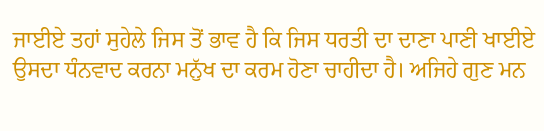ਜਾਈਏ ਤਹਾਂ ਸੁਹੇਲੇ ਜਿਸ ਤੋਂ ਭਾਵ ਹੈ ਕਿ ਜਿਸ ਧਰਤੀ ਦਾ ਦਾਣਾ ਪਾਣੀ ਖਾਈਏ ਉਸਦਾ ਧੰਨਵਾਦ ਕਰਨਾ ਮਨੁੱਖ ਦਾ ਕਰਮ ਹੋਣਾ ਚਾਹੀਦਾ ਹੈ। ਅਜਿਹੇ ਗੁਣ ਮਨ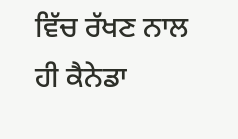ਵਿੱਚ ਰੱਖਣ ਨਾਲ ਹੀ ਕੈਨੇਡਾ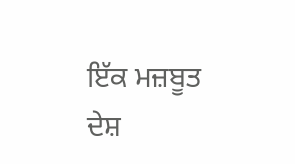ਇੱਕ ਮਜ਼ਬੂਤ ਦੇਸ਼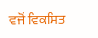ਵਜੋਂ ਵਿਕਸਿਤ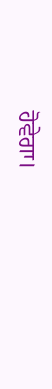ਹੋਵੇਗਾ।